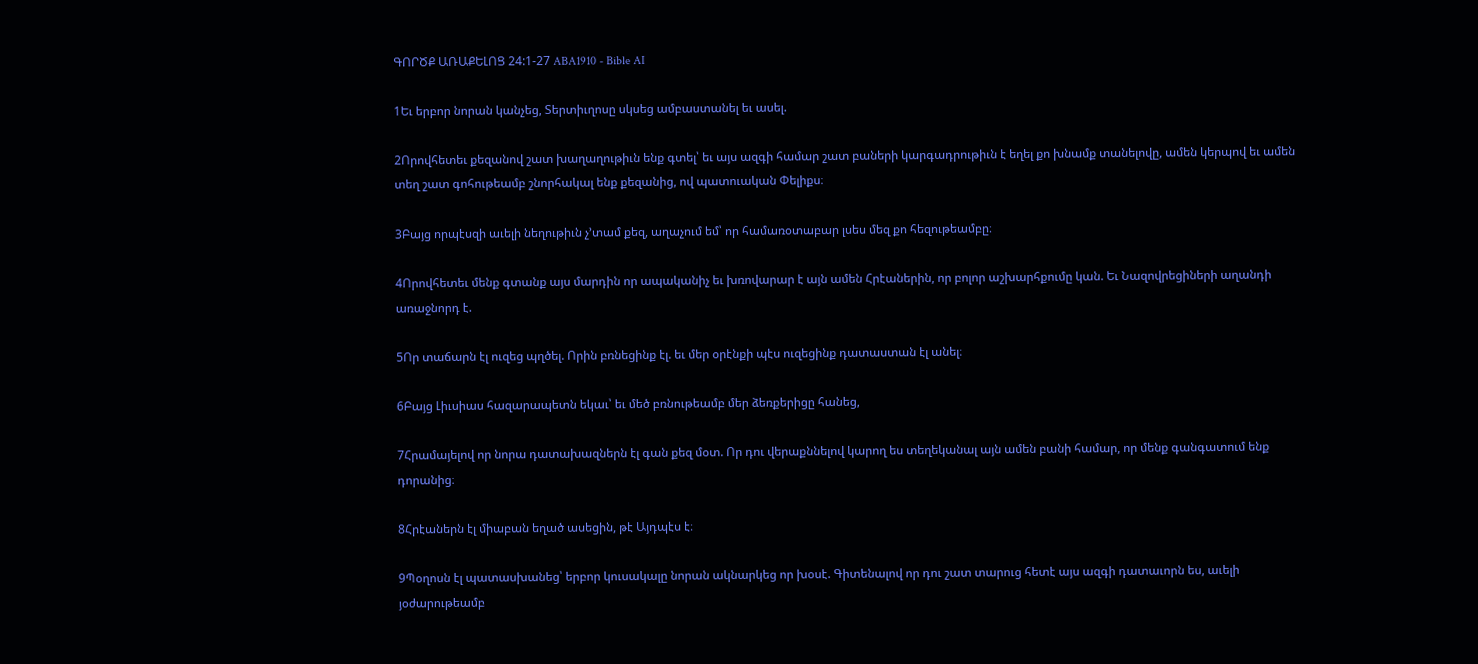ԳՈՐԾՔ ԱՌԱՔԵԼՈՑ 24:1-27 ABA1910 - Bible AI

1Եւ երբոր նորան կանչեց, Տերտիւղոսը սկսեց ամբաստանել եւ ասել.

2Որովհետեւ քեզանով շատ խաղաղութիւն ենք գտել՝ եւ այս ազգի համար շատ բաների կարգադրութիւն է եղել քո խնամք տանելովը, ամեն կերպով եւ ամեն տեղ շատ գոհութեամբ շնորհակալ ենք քեզանից, ով պատուական Փելիքս։

3Բայց որպէսզի աւելի նեղութիւն չ’տամ քեզ, աղաչում եմ՝ որ համառօտաբար լսես մեզ քո հեզութեամբը։

4Որովհետեւ մենք գտանք այս մարդին որ ապականիչ եւ խռովարար է այն ամեն Հրէաներին, որ բոլոր աշխարհքումը կան. Եւ Նազովրեցիների աղանդի առաջնորդ է.

5Որ տաճարն էլ ուզեց պղծել. Որին բռնեցինք էլ. եւ մեր օրէնքի պէս ուզեցինք դատաստան էլ անել։

6Բայց Լիւսիաս հազարապետն եկաւ՝ եւ մեծ բռնութեամբ մեր ձեռքերիցը հանեց,

7Հրամայելով որ նորա դատախազներն էլ գան քեզ մօտ. Որ դու վերաքննելով կարող ես տեղեկանալ այն ամեն բանի համար, որ մենք գանգատում ենք դորանից։

8Հրէաներն էլ միաբան եղած ասեցին, թէ Այդպէս է։

9Պօղոսն էլ պատասխանեց՝ երբոր կուսակալը նորան ակնարկեց որ խօսէ. Գիտենալով որ դու շատ տարուց հետէ այս ազգի դատաւորն ես, աւելի յօժարութեամբ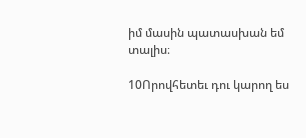իմ մասին պատասխան եմ տալիս։

10Որովհետեւ դու կարող ես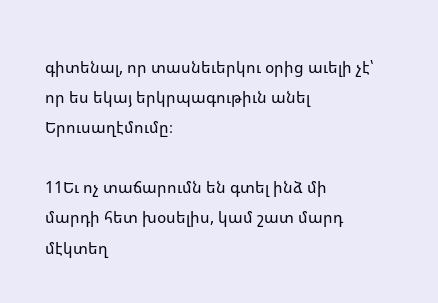գիտենալ, որ տասնեւերկու օրից աւելի չէ՝ որ ես եկայ երկրպագութիւն անել Երուսաղէմումը։

11Եւ ոչ տաճարումն են գտել ինձ մի մարդի հետ խօսելիս, կամ շատ մարդ մէկտեղ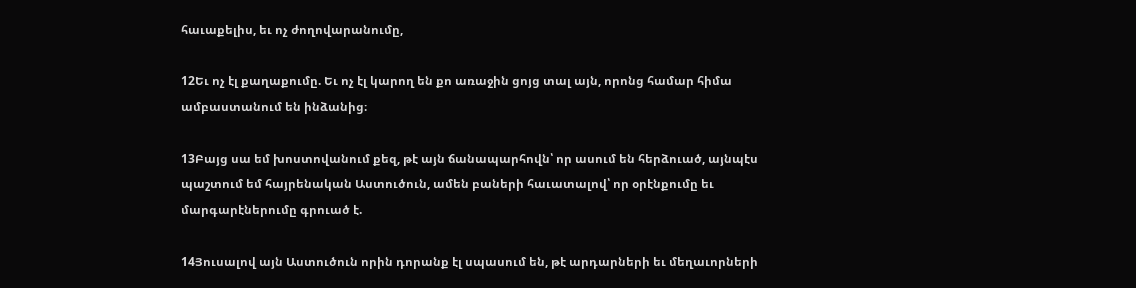հաւաքելիս, եւ ոչ ժողովարանումը,

12Եւ ոչ էլ քաղաքումը. Եւ ոչ էլ կարող են քո առաջին ցոյց տալ այն, որոնց համար հիմա ամբաստանում են ինձանից։

13Բայց սա եմ խոստովանում քեզ, թէ այն ճանապարհովն՝ որ ասում են հերձուած, այնպէս պաշտում եմ հայրենական Աստուծուն, ամեն բաների հաւատալով՝ որ օրէնքումը եւ մարգարէներումը գրուած է.

14Յուսալով այն Աստուծուն որին դորանք էլ սպասում են, թէ արդարների եւ մեղաւորների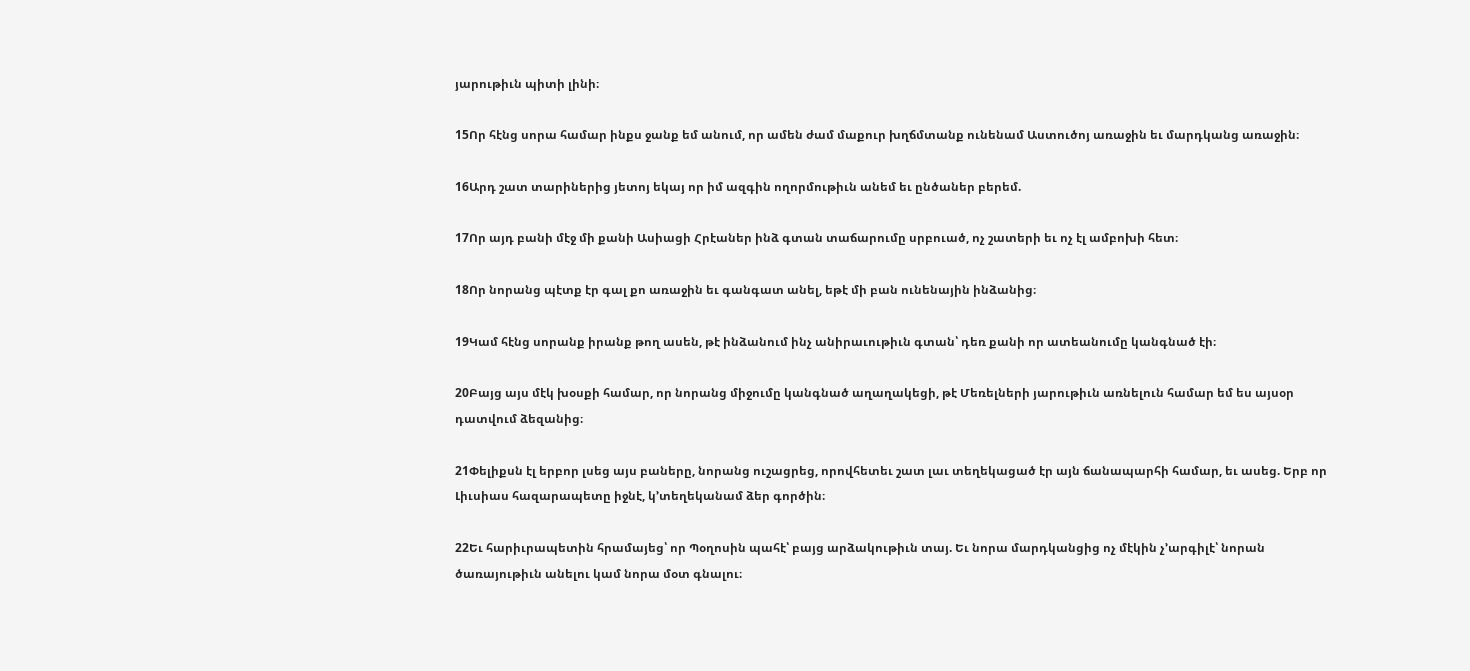յարութիւն պիտի լինի։

15Որ հէնց սորա համար ինքս ջանք եմ անում, որ ամեն ժամ մաքուր խղճմտանք ունենամ Աստուծոյ առաջին եւ մարդկանց առաջին։

16Արդ շատ տարիներից յետոյ եկայ որ իմ ազգին ողորմութիւն անեմ եւ ընծաներ բերեմ.

17Որ այդ բանի մէջ մի քանի Ասիացի Հրէաներ ինձ գտան տաճարումը սրբուած, ոչ շատերի եւ ոչ էլ ամբոխի հետ։

18Որ նորանց պէտք էր գալ քո առաջին եւ գանգատ անել, եթէ մի բան ունենային ինձանից։

19Կամ հէնց սորանք իրանք թող ասեն, թէ ինձանում ինչ անիրաւութիւն գտան՝ դեռ քանի որ ատեանումը կանգնած էի։

20Բայց այս մէկ խօսքի համար, որ նորանց միջումը կանգնած աղաղակեցի, թէ Մեռելների յարութիւն առնելուն համար եմ ես այսօր դատվում ձեզանից։

21Փելիքսն էլ երբոր լսեց այս բաները, նորանց ուշացրեց, որովհետեւ շատ լաւ տեղեկացած էր այն ճանապարհի համար, եւ ասեց. Երբ որ Լիւսիաս հազարապետը իջնէ, կ’տեղեկանամ ձեր գործին։

22Եւ հարիւրապետին հրամայեց՝ որ Պօղոսին պահէ՝ բայց արձակութիւն տայ. Եւ նորա մարդկանցից ոչ մէկին չ’արգիլէ՝ նորան ծառայութիւն անելու կամ նորա մօտ գնալու։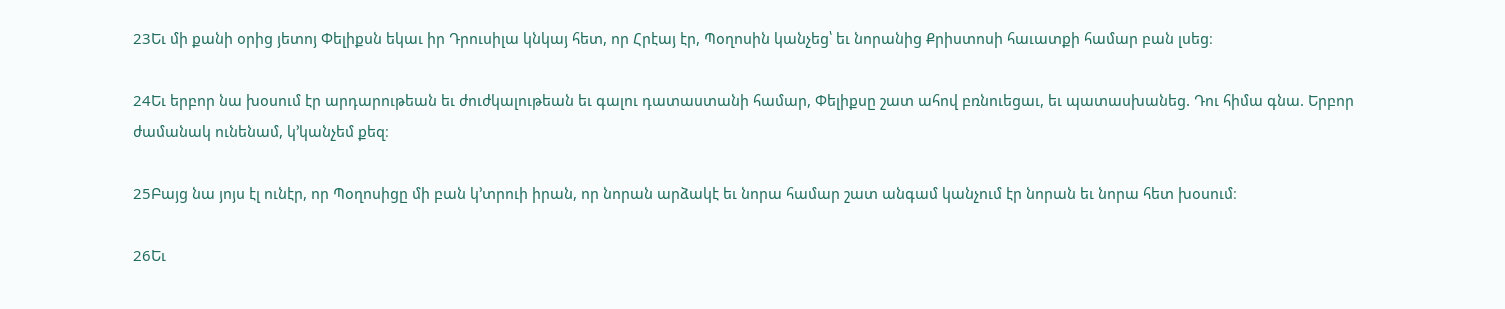23Եւ մի քանի օրից յետոյ Փելիքսն եկաւ իր Դրուսիլա կնկայ հետ, որ Հրէայ էր, Պօղոսին կանչեց՝ եւ նորանից Քրիստոսի հաւատքի համար բան լսեց։

24Եւ երբոր նա խօսում էր արդարութեան եւ ժուժկալութեան եւ գալու դատաստանի համար, Փելիքսը շատ ահով բռնուեցաւ, եւ պատասխանեց. Դու հիմա գնա. Երբոր ժամանակ ունենամ, կ’կանչեմ քեզ։

25Բայց նա յոյս էլ ունէր, որ Պօղոսիցը մի բան կ’տրուի իրան, որ նորան արձակէ եւ նորա համար շատ անգամ կանչում էր նորան եւ նորա հետ խօսում։

26Եւ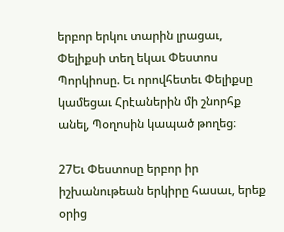երբոր երկու տարին լրացաւ, Փելիքսի տեղ եկաւ Փեստոս Պորկիոսը. Եւ որովհետեւ Փելիքսը կամեցաւ Հրէաներին մի շնորհք անել, Պօղոսին կապած թողեց։

27Եւ Փեստոսը երբոր իր իշխանութեան երկիրը հասաւ, երեք օրից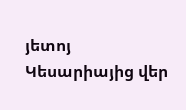յետոյ Կեսարիայից վեր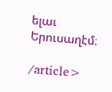ելաւ Երուսաղէմ։

/article>